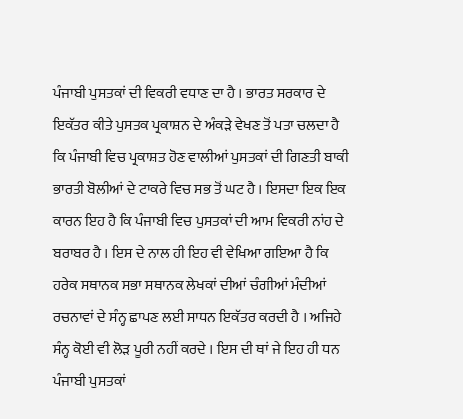ਪੰਜਾਬੀ ਪੁਸਤਕਾਂ ਦੀ ਵਿਕਰੀ ਵਧਾਣ ਦਾ ਹੈ । ਭਾਰਤ ਸਰਕਾਰ ਦੇ ਇਕੱਤਰ ਕੀਤੇ ਪੁਸਤਕ ਪ੍ਰਕਾਸ਼ਨ ਦੇ ਅੰਕੜੇ ਵੇਖਣ ਤੋਂ ਪਤਾ ਚਲਦਾ ਹੈ ਕਿ ਪੰਜਾਬੀ ਵਿਚ ਪ੍ਰਕਾਸ਼ਤ ਹੋਣ ਵਾਲੀਆਂ ਪੁਸਤਕਾਂ ਦੀ ਗਿਣਤੀ ਬਾਕੀ ਭਾਰਤੀ ਬੋਲੀਆਂ ਦੇ ਟਾਕਰੇ ਵਿਚ ਸਭ ਤੋਂ ਘਟ ਹੈ । ਇਸਦਾ ਇਕ ਇਕ ਕਾਰਨ ਇਹ ਹੈ ਕਿ ਪੰਜਾਬੀ ਵਿਚ ਪੁਸਤਕਾਂ ਦੀ ਆਮ ਵਿਕਰੀ ਨਾਂਹ ਦੇ ਬਰਾਬਰ ਹੈ । ਇਸ ਦੇ ਨਾਲ ਹੀ ਇਹ ਵੀ ਵੇਖਿਆ ਗਇਆ ਹੈ ਕਿ ਹਰੇਕ ਸਥਾਨਕ ਸਭਾ ਸਥਾਨਕ ਲੇਖਕਾਂ ਦੀਆਂ ਚੰਗੀਆਂ ਮੰਦੀਆਂ ਰਚਨਾਵਾਂ ਦੇ ਸੰਨ੍ਹ ਛਾਪਣ ਲਈ ਸਾਧਨ ਇਕੱਤਰ ਕਰਦੀ ਹੈ । ਅਜਿਹੇ ਸੰਨ੍ਹ ਕੋਈ ਵੀ ਲੋੜ ਪੂਰੀ ਨਹੀਂ ਕਰਦੇ । ਇਸ ਦੀ ਥਾਂ ਜੇ ਇਹ ਹੀ ਧਨ ਪੰਜਾਬੀ ਪੁਸਤਕਾਂ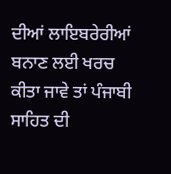ਦੀਆਂ ਲਾਇਬਰੇਰੀਆਂ ਬਨਾਣ ਲਈ ਖਰਚ ਕੀਤਾ ਜਾਵੇ ਤਾਂ ਪੰਜਾਬੀ ਸਾਹਿਤ ਦੀ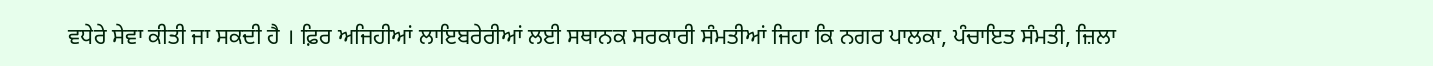ਵਧੇਰੇ ਸੇਵਾ ਕੀਤੀ ਜਾ ਸਕਦੀ ਹੈ । ਫ਼ਿਰ ਅਜਿਹੀਆਂ ਲਾਇਬਰੇਰੀਆਂ ਲਈ ਸਥਾਨਕ ਸਰਕਾਰੀ ਸੰਮਤੀਆਂ ਜਿਹਾ ਕਿ ਨਗਰ ਪਾਲਕਾ, ਪੰਚਾਇਤ ਸੰਮਤੀ, ਜ਼ਿਲਾ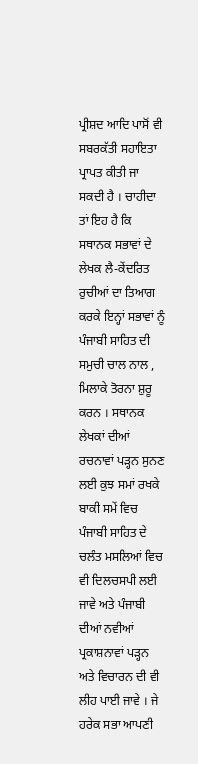ਪ੍ਰੀਸ਼ਦ ਆਦਿ ਪਾਸੋਂ ਵੀ ਸਬਰਕੱਤੀ ਸਹਾਇਤਾ ਪ੍ਰਾਪਤ ਕੀਤੀ ਜਾ ਸਕਦੀ ਹੈ । ਚਾਹੀਦਾ ਤਾਂ ਇਹ ਹੈ ਕਿ ਸਥਾਨਕ ਸਭਾਵਾਂ ਦੇ ਲੇਖਕ ਲੈ-ਕੇਂਦਰਿਤ ਰੁਚੀਆਂ ਦਾ ਤਿਆਗ ਕਰਕੇ ਇਨ੍ਹਾਂ ਸਭਾਵਾਂ ਨੂੰ ਪੰਜਾਬੀ ਸਾਹਿਤ ਦੀ ਸਮੁਚੀ ਚਾਲ ਨਾਲ , ਮਿਲਾਕੇ ਤੋਰਨਾ ਸ਼ੁਰੂ ਕਰਨ । ਸਥਾਨਕ ਲੇਖਕਾਂ ਦੀਆਂ ਰਚਨਾਵਾਂ ਪੜ੍ਹਨ ਸੁਨਣ ਲਈ ਕੁਝ ਸਮਾਂ ਰਖਕੇ ਬਾਕੀ ਸਮੇਂ ਵਿਚ ਪੰਜਾਬੀ ਸਾਹਿਤ ਦੇ ਚਲੰਤ ਮਸਲਿਆਂ ਵਿਚ ਵੀ ਦਿਲਚਸਪੀ ਲਈ ਜਾਵੇ ਅਤੇ ਪੰਜਾਬੀ ਦੀਆਂ ਨਵੀਆਂ ਪ੍ਰਕਾਸ਼ਨਾਵਾਂ ਪੜ੍ਹਨ ਅਤੇ ਵਿਚਾਰਨ ਦੀ ਵੀ ਲੀਹ ਪਾਈ ਜਾਵੇ । ਜੇ ਹਰੇਕ ਸਭਾ ਆਪਣੀ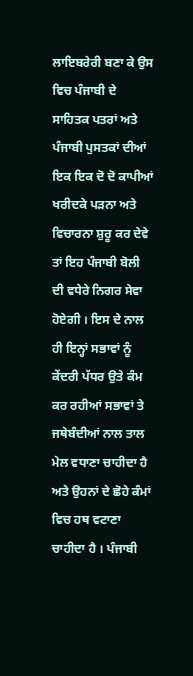ਲਾਇਬਰੇਰੀ ਬਣਾ ਕੇ ਉਸ ਵਿਚ ਪੰਜਾਬੀ ਦੇ ਸਾਹਿਤਕ ਪਤਰਾਂ ਅਤੇ ਪੰਜਾਬੀ ਪੁਸਤਕਾਂ ਦੀਆਂ ਇਕ ਇਕ ਦੋ ਦੋ ਕਾਪੀਆਂ ਖਰੀਦਕੇ ਪੜਨਾ ਅਤੇ ਵਿਚਾਰਨਾ ਸ਼ੁਰੂ ਕਰ ਦੇਵੇ ਤਾਂ ਇਹ ਪੰਜਾਬੀ ਬੋਲੀ ਦੀ ਵਧੇਰੇ ਨਿਗਰ ਸੇਵਾ ਹੋਏਗੀ । ਇਸ ਦੇ ਨਾਲ ਹੀ ਇਨ੍ਹਾਂ ਸਭਾਵਾਂ ਨੂੰ ਕੇਂਦਰੀ ਪੱਧਰ ਉਤੇ ਕੰਮ ਕਰ ਰਹੀਆਂ ਸਭਾਵਾਂ ਤੇ ਜਥੇਬੰਦੀਆਂ ਨਾਲ ਤਾਲ ਮੇਲ ਵਧਾਣਾ ਚਾਹੀਦਾ ਹੈ ਅਤੇ ਉਹਨਾਂ ਦੇ ਛੋਹੇ ਕੰਮਾਂ ਵਿਚ ਹਥ ਵਟਾਣਾ ਚਾਹੀਦਾ ਹੈ । ਪੰਜਾਬੀ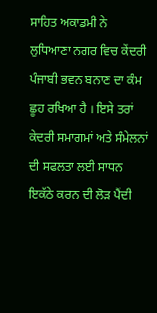ਸਾਹਿਤ ਅਕਾਡਮੀ ਨੇ ਲੁਧਿਆਣਾ ਨਗਰ ਵਿਚ ਕੇਂਦਰੀ ਪੰਜਾਬੀ ਭਵਨ ਬਨਾਣ ਦਾ ਕੰਮ ਛੂਹ ਰਖਿਆ ਹੈ । ਇਸੇ ਤਰਾਂ ਕੇਦਰੀ ਸਮਾਗਮਾਂ ਅਤੇ ਸੰਮੇਲਨਾਂ ਦੀ ਸਫਲਤਾ ਲਈ ਸਾਧਨ ਇਕੱਠੇ ਕਰਨ ਦੀ ਲੋੜ ਪੈਂਦੀ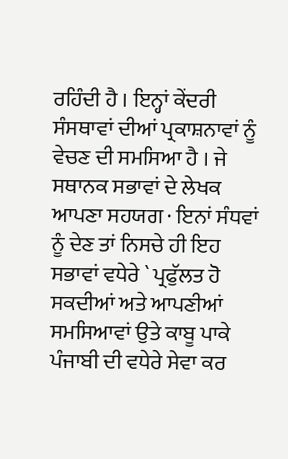ਰਹਿੰਦੀ ਹੈ । ਇਨ੍ਹਾਂ ਕੇਂਦਰੀ ਸੰਸਥਾਵਾਂ ਦੀਆਂ ਪ੍ਰਕਾਸ਼ਨਾਵਾਂ ਨੂੰ ਵੇਚਣ ਦੀ ਸਮਸਿਆ ਹੈ । ਜੇ ਸਥਾਨਕ ਸਭਾਵਾਂ ਦੇ ਲੇਖਕ ਆਪਣਾ ਸਹਯਗ · ਇਨਾਂ ਸੰਧਵਾਂ ਨੂੰ ਦੇਣ ਤਾਂ ਨਿਸਚੇ ਹੀ ਇਹ ਸਭਾਵਾਂ ਵਧੇਰੇ ` ਪ੍ਰਫੁੱਲਤ ਹੋ ਸਕਦੀਆਂ ਅਤੇ ਆਪਣੀਆਂ ਸਮਸਿਆਵਾਂ ਉਤੇ ਕਾਬੂ ਪਾਕੇ ਪੰਜਾਬੀ ਦੀ ਵਧੇਰੇ ਸੇਵਾ ਕਰ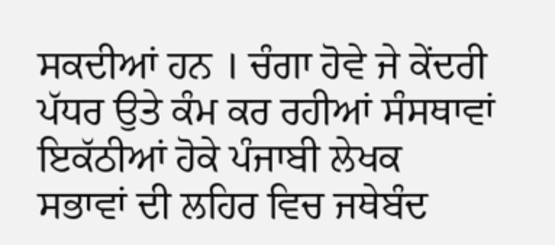ਸਕਦੀਆਂ ਹਨ । ਚੰਗਾ ਹੋਵੇ ਜੇ ਕੇਂਦਰੀ ਪੱਧਰ ਉਤੇ ਕੰਮ ਕਰ ਰਹੀਆਂ ਸੰਸਥਾਵਾਂ ਇਕੱਠੀਆਂ ਹੋਕੇ ਪੰਜਾਬੀ ਲੇਖਕ ਸਭਾਵਾਂ ਦੀ ਲਹਿਰ ਵਿਚ ਜਥੇਬੰਦ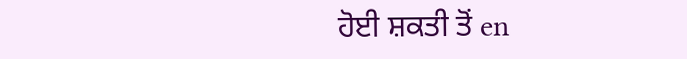ਹੋਈ ਸ਼ਕਤੀ ਤੋਂ en